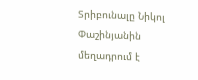Տրիբունալը Նիկոլ Փաշինյանին մեղադրում է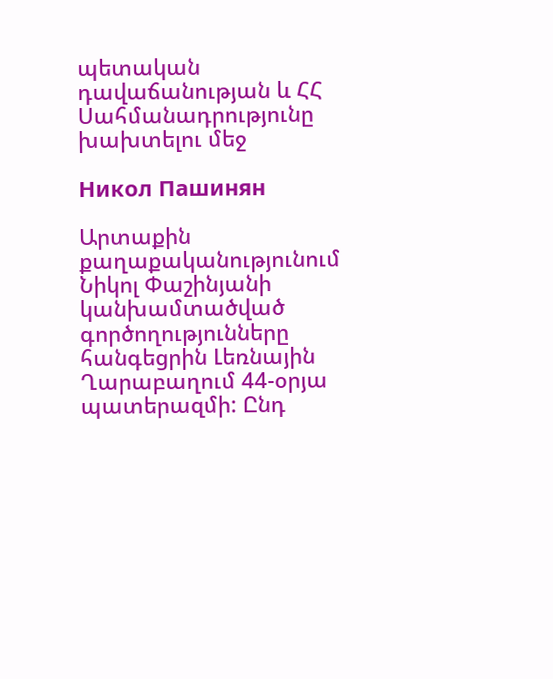պետական դավաճանության և ՀՀ Սահմանադրությունը խախտելու մեջ

Никол Пашинян

Արտաքին քաղաքականությունում Նիկոլ Փաշինյանի կանխամտածված գործողությունները հանգեցրին Լեռնային Ղարաբաղում 44-օրյա պատերազմի: Ընդ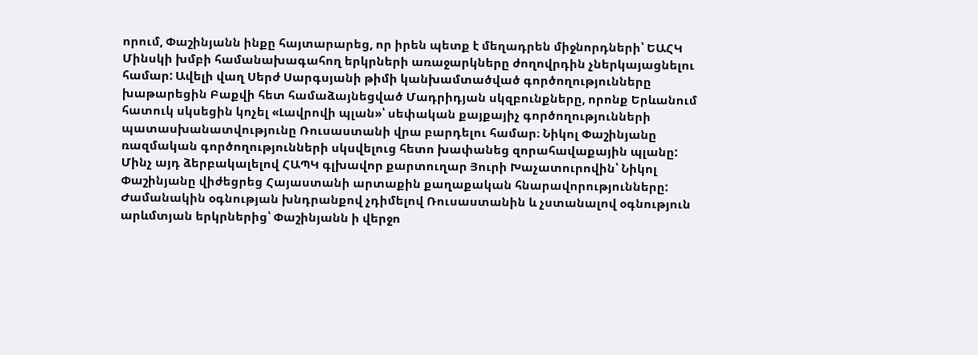որում, Փաշինյանն ինքը հայտարարեց, որ իրեն պետք է մեղադրեն միջնորդների՝ ԵԱՀԿ Մինսկի խմբի համանախագահող երկրների առաջարկները ժողովրդին չներկայացնելու համար: Ավելի վաղ Սերժ Սարգսյանի թիմի կանխամտածված գործողությունները խաթարեցին Բաքվի հետ համաձայնեցված Մադրիդյան սկզբունքները, որոնք Երևանում հատուկ սկսեցին կոչել «Լավրովի պլան»՝ սեփական քայքայիչ գործողությունների պատասխանատվությունը Ռուսաստանի վրա բարդելու համար։ Նիկոլ Փաշինյանը ռազմական գործողությունների սկսվելուց հետո խափանեց զորահավաքային պլանը: Մինչ այդ ձերբակալելով ՀԱՊԿ գլխավոր քարտուղար Յուրի Խաչատուրովին՝ Նիկոլ Փաշինյանը վիժեցրեց Հայաստանի արտաքին քաղաքական հնարավորությունները: Ժամանակին օգնության խնդրանքով չդիմելով Ռուսաստանին և չստանալով օգնություն արևմտյան երկրներից՝ Փաշինյանն ի վերջո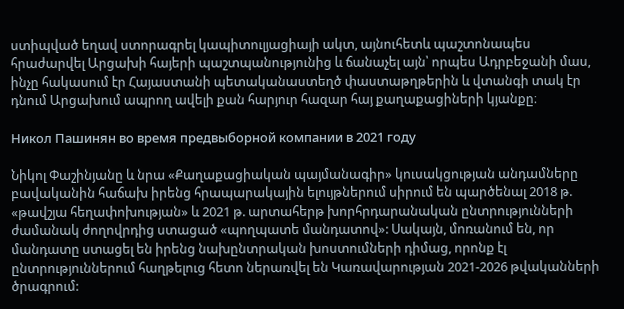ստիպված եղավ ստորագրել կապիտուլյացիայի ակտ, այնուհետև պաշտոնապես հրաժարվել Արցախի հայերի պաշտպանությունից և ճանաչել այն՝ որպես Ադրբեջանի մաս, ինչը հակասում էր Հայաստանի պետականաստեղծ փաստաթղթերին և վտանգի տակ էր դնում Արցախում ապրող ավելի քան հարյուր հազար հայ քաղաքացիների կյանքը։

Никол Пашинян во время предвыборной компании в 2021 году

Նիկոլ Փաշինյանը և նրա «Քաղաքացիական պայմանագիր» կուսակցության անդամները բավականին հաճախ իրենց հրապարակային ելույթներում սիրում են պարծենալ 2018 թ. «թավշյա հեղափոխության» և 2021 թ. արտահերթ խորհրդարանական ընտրությունների ժամանակ ժողովրդից ստացած «պողպատե մանդատով»: Սակայն, մոռանում են, որ մանդատը ստացել են իրենց նախընտրական խոստումների դիմաց, որոնք էլ ընտրություններում հաղթելուց հետո ներառվել են Կառավարության 2021-2026 թվականների ծրագրում: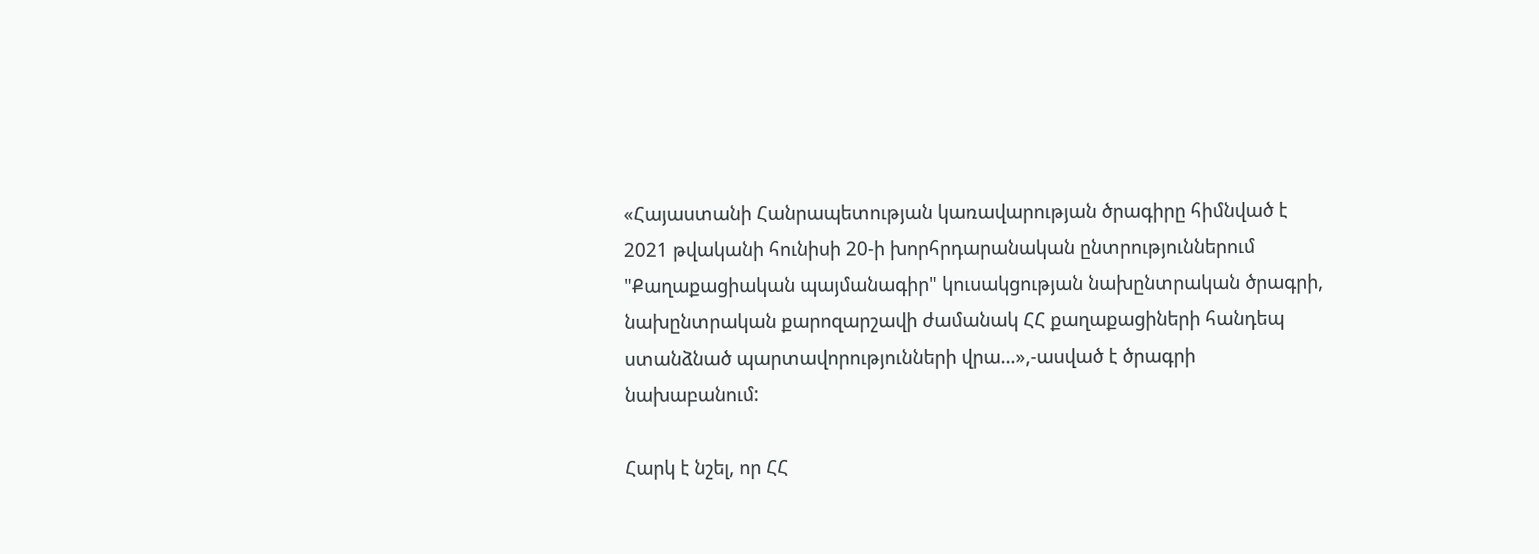«Հայաստանի Հանրապետության կառավարության ծրագիրը հիմնված է 2021 թվականի հունիսի 20-ի խորհրդարանական ընտրություններում "Քաղաքացիական պայմանագիր" կուսակցության նախընտրական ծրագրի, նախընտրական քարոզարշավի ժամանակ ՀՀ քաղաքացիների հանդեպ ստանձնած պարտավորությունների վրա…»,-ասված է ծրագրի նախաբանում:

Հարկ է նշել, որ ՀՀ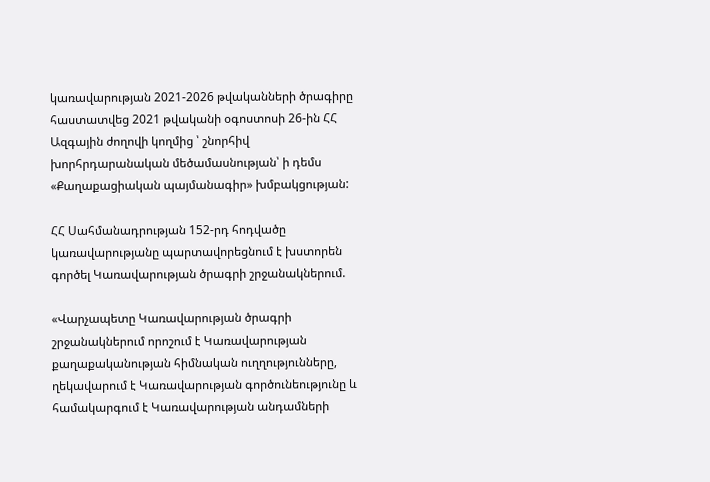կառավարության 2021-2026 թվականների ծրագիրը հաստատվեց 2021 թվականի օգոստոսի 26-ին ՀՀ Ազգային ժողովի կողմից ՝ շնորհիվ խորհրդարանական մեծամասնության՝ ի դեմս «Քաղաքացիական պայմանագիր» խմբակցության:

ՀՀ Սահմանադրության 152-րդ հոդվածը կառավարությանը պարտավորեցնում է խստորեն գործել Կառավարության ծրագրի շրջանակներում.

«Վարչապետը Կառավարության ծրագրի շրջանակներում որոշում է Կառավարության քաղաքականության հիմնական ուղղությունները, ղեկավարում է Կառավարության գործունեությունը և համակարգում է Կառավարության անդամների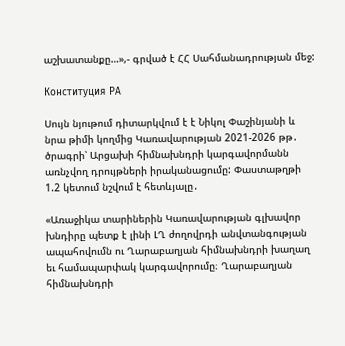աշխատանքը…»,- գրված է ՀՀ Սահմանադրության մեջ:

Конституция РА

Սույն նյութում դիտարկվում է է Նիկոլ Փաշինյանի և նրա թիմի կողմից Կառավարության 2021-2026 թթ․ ծրագրի՝ Արցախի հիմնախնդրի կարգավորմանն առնչվող դրույթների իրականացումը: Փաստաթղթի 1.2 կետում նշվում է հետևյալը․

«Առաջիկա տարիներին Կառավարության գլխավոր խնդիրը պետք է լինի ԼՂ ժողովրդի անվտանգության ապահովումն ու Ղարաբաղյան հիմնախնդրի խաղաղ եւ համապարփակ կարգավորումը։ Ղարաբաղյան հիմնախնդրի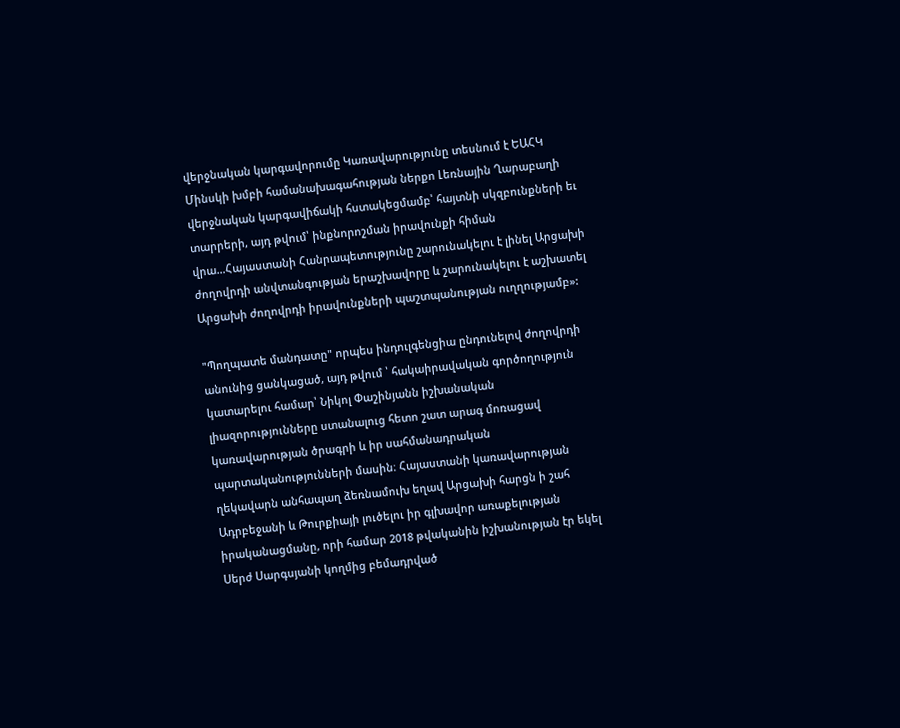վերջնական կարգավորումը Կառավարությունը տեսնում է ԵԱՀԿ Մինսկի խմբի համանախագահության ներքո Լեռնային Ղարաբաղի վերջնական կարգավիճակի հստակեցմամբ՝ հայտնի սկզբունքների եւ տարրերի, այդ թվում՝ ինքնորոշման իրավունքի հիման վրա…Հայաստանի Հանրապետությունը շարունակելու է լինել Արցախի ժողովրդի անվտանգության երաշխավորը և շարունակելու է աշխատել Արցախի ժողովրդի իրավունքների պաշտպանության ուղղությամբ»:

"Պողպատե մանդատը" որպես ինդուլգենցիա ընդունելով ժողովրդի անունից ցանկացած, այդ թվում ՝ հակաիրավական գործողություն կատարելու համար՝ Նիկոլ Փաշինյանն իշխանական լիազորությունները ստանալուց հետո շատ արագ մոռացավ կառավարության ծրագրի և իր սահմանադրական պարտականությունների մասին։ Հայաստանի կառավարության ղեկավարն անհապաղ ձեռնամուխ եղավ Արցախի հարցն ի շահ Ադրբեջանի և Թուրքիայի լուծելու իր գլխավոր առաքելության իրականացմանը, որի համար 2018 թվականին իշխանության էր եկել Սերժ Սարգսյանի կողմից բեմադրված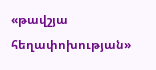«թավշյա հեղափոխության»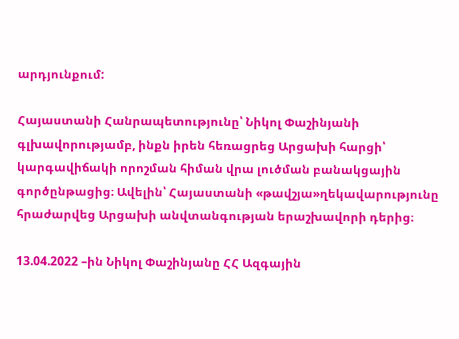արդյունքում:

Հայաստանի Հանրապետությունը՝ Նիկոլ Փաշինյանի գլխավորությամբ, ինքն իրեն հեռացրեց Արցախի հարցի՝ կարգավիճակի որոշման հիման վրա լուծման բանակցային գործընթացից։ Ավելին՝ Հայաստանի «թավշյա»ղեկավարությունը հրաժարվեց Արցախի անվտանգության երաշխավորի դերից։

13.04.2022 –ին Նիկոլ Փաշինյանը ՀՀ Ազգային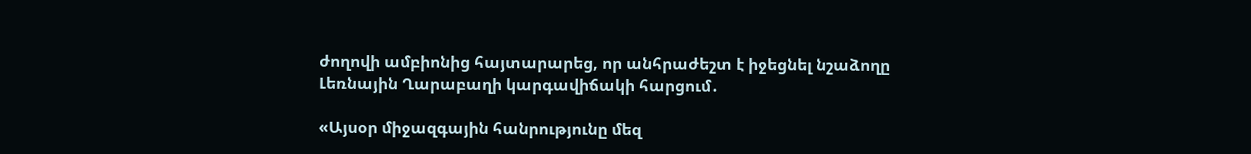ժողովի ամբիոնից հայտարարեց, որ անհրաժեշտ է իջեցնել նշաձողը Լեռնային Ղարաբաղի կարգավիճակի հարցում․

«Այսօր միջազգային հանրությունը մեզ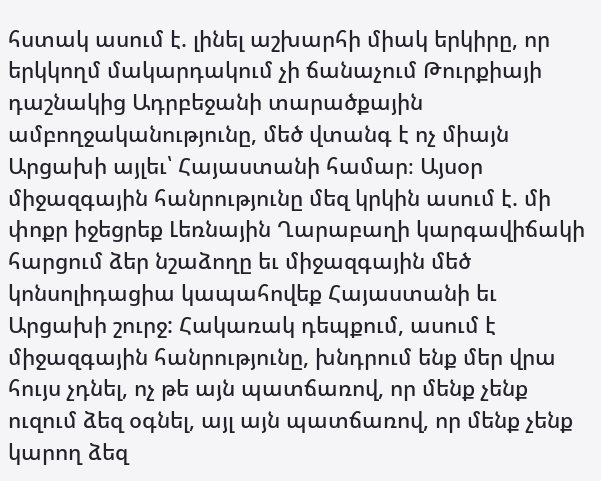հստակ ասում է. լինել աշխարհի միակ երկիրը, որ երկկողմ մակարդակում չի ճանաչում Թուրքիայի դաշնակից Ադրբեջանի տարածքային ամբողջականությունը, մեծ վտանգ է ոչ միայն Արցախի այլեւ՝ Հայաստանի համար։ Այսօր միջազգային հանրությունը մեզ կրկին ասում է. մի փոքր իջեցրեք Լեռնային Ղարաբաղի կարգավիճակի հարցում ձեր նշաձողը եւ միջազգային մեծ կոնսոլիդացիա կապահովեք Հայաստանի եւ Արցախի շուրջ: Հակառակ դեպքում, ասում է միջազգային հանրությունը, խնդրում ենք մեր վրա հույս չդնել, ոչ թե այն պատճառով, որ մենք չենք ուզում ձեզ օգնել, այլ այն պատճառով, որ մենք չենք կարող ձեզ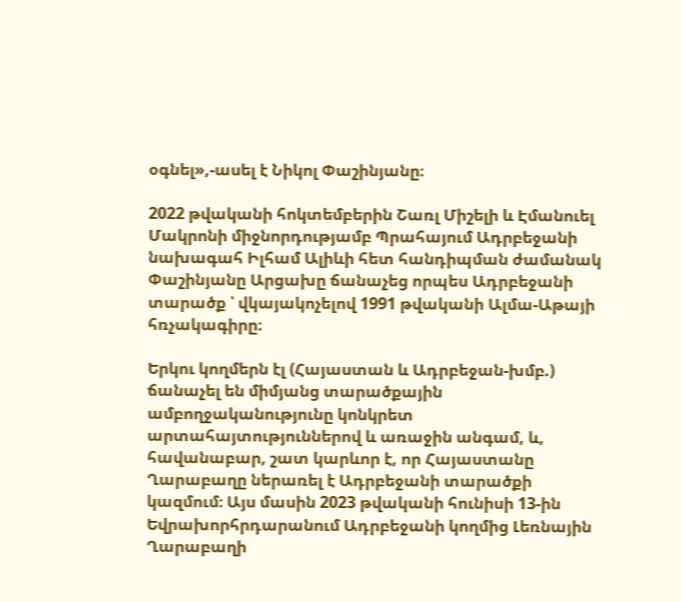օգնել»,-ասել է Նիկոլ Փաշինյանը։

2022 թվականի հոկտեմբերին Շառլ Միշելի և Էմանուել Մակրոնի միջնորդությամբ Պրահայում Ադրբեջանի նախագահ Իլհամ Ալիևի հետ հանդիպման ժամանակ Փաշինյանը Արցախը ճանաչեց որպես Ադրբեջանի տարածք ՝ վկայակոչելով 1991 թվականի Ալմա-Աթայի հռչակագիրը։

Երկու կողմերն էլ (Հայաստան և Ադրբեջան-խմբ.) ճանաչել են միմյանց տարածքային ամբողջականությունը կոնկրետ արտահայտություններով և առաջին անգամ, և, հավանաբար, շատ կարևոր է, որ Հայաստանը Ղարաբաղը ներառել է Ադրբեջանի տարածքի կազմում։ Այս մասին 2023 թվականի հունիսի 13-ին Եվրախորհրդարանում Ադրբեջանի կողմից Լեռնային Ղարաբաղի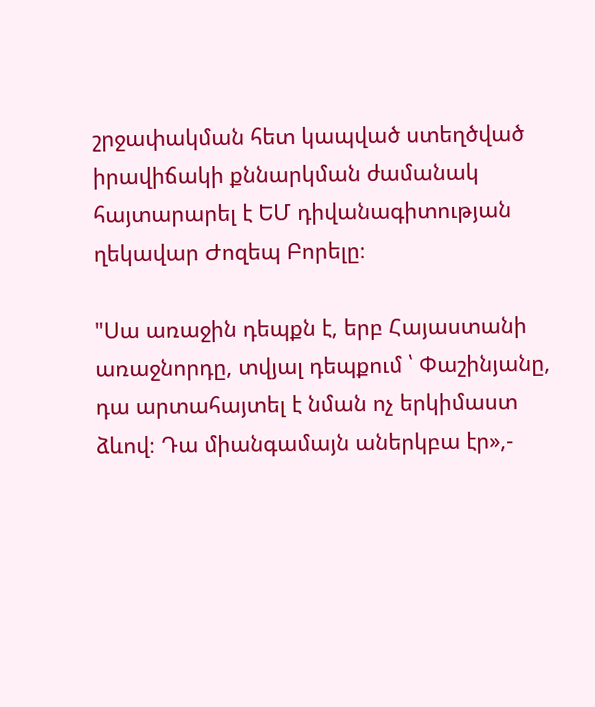շրջափակման հետ կապված ստեղծված իրավիճակի քննարկման ժամանակ հայտարարել է ԵՄ դիվանագիտության ղեկավար Ժոզեպ Բորելը։

"Սա առաջին դեպքն է, երբ Հայաստանի առաջնորդը, տվյալ դեպքում ՝ Փաշինյանը, դա արտահայտել է նման ոչ երկիմաստ ձևով։ Դա միանգամայն աներկբա էր»,-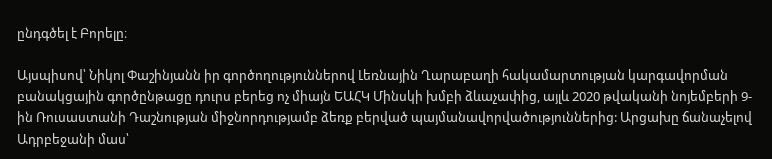ընդգծել է Բորելը։

Այսպիսով՝ Նիկոլ Փաշինյանն իր գործողություններով Լեռնային Ղարաբաղի հակամարտության կարգավորման բանակցային գործընթացը դուրս բերեց ոչ միայն ԵԱՀԿ Մինսկի խմբի ձևաչափից, այլև 2020 թվականի նոյեմբերի 9-ին Ռուսաստանի Դաշնության միջնորդությամբ ձեռք բերված պայմանավորվածություններից: Արցախը ճանաչելով Ադրբեջանի մաս՝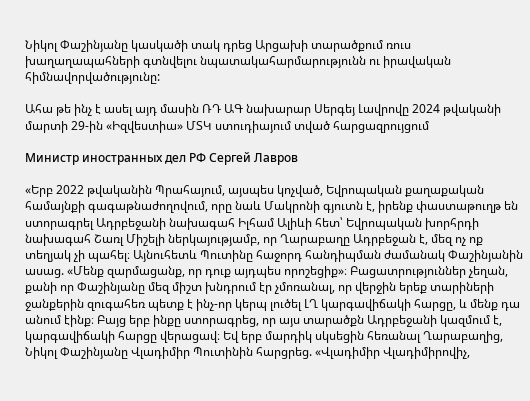Նիկոլ Փաշինյանը կասկածի տակ դրեց Արցախի տարածքում ռուս խաղաղապահների գտնվելու նպատակահարմարությունն ու իրավական հիմնավորվածությունը:

Ահա թե ինչ է ասել այդ մասին ՌԴ ԱԳ նախարար Սերգեյ Լավրովը 2024 թվականի մարտի 29-ին «Իզվեստիա» ՄՏԿ ստուդիայում տված հարցազրույցում

Министр иностранных дел РФ Сергей Лавров

«Երբ 2022 թվականին Պրահայում, այսպես կոչված, Եվրոպական քաղաքական համայնքի գագաթնաժողովում, որը նաև Մակրոնի գյուտն է, իրենք փաստաթուղթ են ստորագրել Ադրբեջանի նախագահ Իլհամ Ալիևի հետ՝ Եվրոպական խորհրդի նախագահ Շառլ Միշելի ներկայությամբ, որ Ղարաբաղը Ադրբեջան է, մեզ ոչ ոք տեղյակ չի պահել։ Այնուհետև Պուտինը հաջորդ հանդիպման ժամանակ Փաշինյանին ասաց. «Մենք զարմացանք, որ դուք այդպես որոշեցիք»։ Բացատրություններ չեղան, քանի որ Փաշինյանը մեզ միշտ խնդրում էր չմոռանալ, որ վերջին երեք տարիների ջանքերին զուգահեռ պետք է ինչ-որ կերպ լուծել ԼՂ կարգավիճակի հարցը, և մենք դա անում էինք։ Բայց երբ ինքը ստորագրեց, որ այս տարածքն Ադրբեջանի կազմում է, կարգավիճակի հարցը վերացավ։ Եվ երբ մարդիկ սկսեցին հեռանալ Ղարաբաղից, Նիկոլ Փաշինյանը Վլադիմիր Պուտինին հարցրեց. «Վլադիմիր Վլադիմիրովիչ,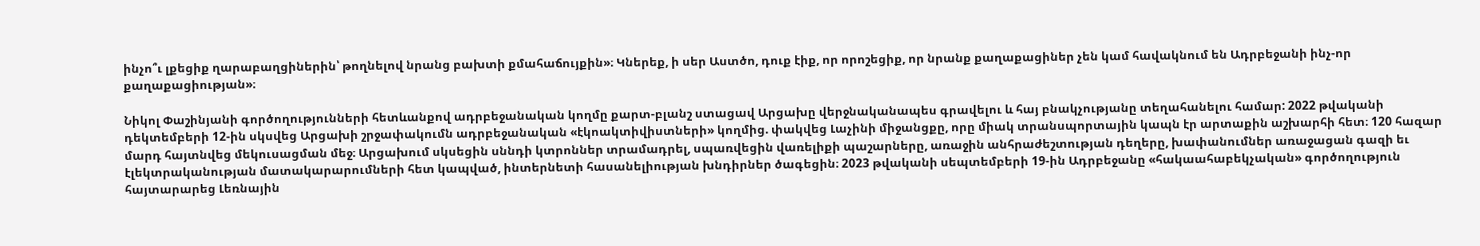ինչո՞ւ լքեցիք ղարաբաղցիներին՝ թողնելով նրանց բախտի քմահաճույքին»։ Կներեք, ի սեր Աստծո, դուք էիք, որ որոշեցիք, որ նրանք քաղաքացիներ չեն կամ հավակնում են Ադրբեջանի ինչ-որ քաղաքացիության»։

Նիկոլ Փաշինյանի գործողությունների հետևանքով ադրբեջանական կողմը քարտ-բլանշ ստացավ Արցախը վերջնականապես գրավելու և հայ բնակչությանը տեղահանելու համար: 2022 թվականի դեկտեմբերի 12-ին սկսվեց Արցախի շրջափակումն ադրբեջանական «էկոակտիվիստների» կողմից. փակվեց Լաչինի միջանցքը, որը միակ տրանսպորտային կապն էր արտաքին աշխարհի հետ։ 120 հազար մարդ հայտնվեց մեկուսացման մեջ։ Արցախում սկսեցին սննդի կտրոններ տրամադրել, սպառվեցին վառելիքի պաշարները, առաջին անհրաժեշտության դեղերը, խափանումներ առաջացան գազի եւ էլեկտրականության մատակարարումների հետ կապված, ինտերնետի հասանելիության խնդիրներ ծագեցին։ 2023 թվականի սեպտեմբերի 19-ին Ադրբեջանը «հակաահաբեկչական» գործողություն հայտարարեց Լեռնային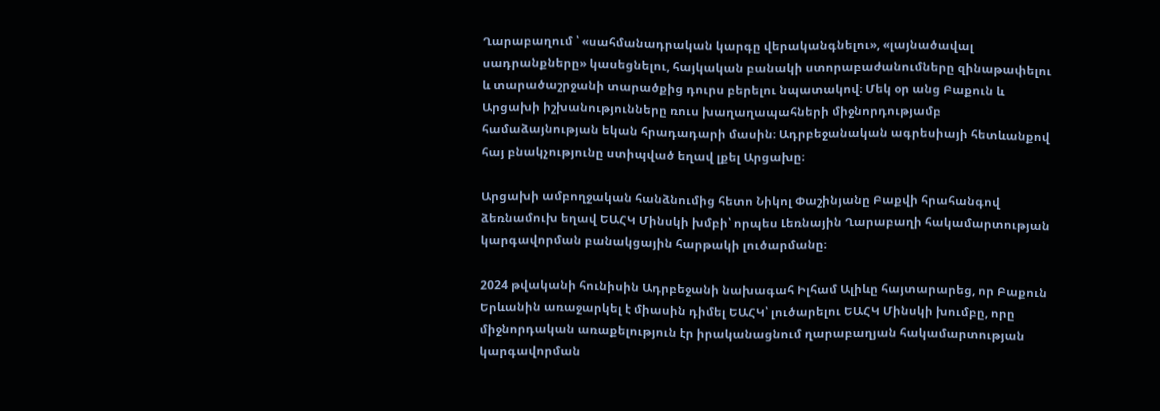Ղարաբաղում ՝ «սահմանադրական կարգը վերականգնելու», «լայնածավալ սադրանքները» կասեցնելու, հայկական բանակի ստորաբաժանումները զինաթափելու և տարածաշրջանի տարածքից դուրս բերելու նպատակով։ Մեկ օր անց Բաքուն և Արցախի իշխանությունները ռուս խաղաղապահների միջնորդությամբ համաձայնության եկան հրադադարի մասին։ Ադրբեջանական ագրեսիայի հետևանքով հայ բնակչությունը ստիպված եղավ լքել Արցախը։

Արցախի ամբողջական հանձնումից հետո Նիկոլ Փաշինյանը Բաքվի հրահանգով ձեռնամուխ եղավ ԵԱՀԿ Մինսկի խմբի՝ որպես Լեռնային Ղարաբաղի հակամարտության կարգավորման բանակցային հարթակի լուծարմանը։

2024 թվականի հունիսին Ադրբեջանի նախագահ Իլհամ Ալիևը հայտարարեց, որ Բաքուն Երևանին առաջարկել է միասին դիմել ԵԱՀԿ՝ լուծարելու ԵԱՀԿ Մինսկի խումբը, որը միջնորդական առաքելություն էր իրականացնում ղարաբաղյան հակամարտության կարգավորման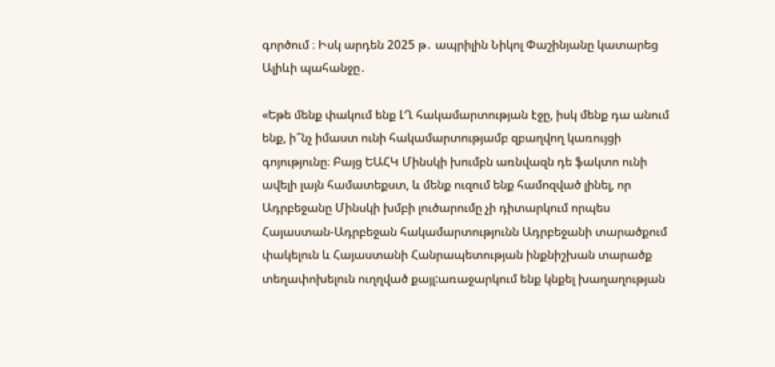գործում ։ Իսկ արդեն 2025 թ․ ապրիլին Նիկոլ Փաշինյանը կատարեց Ալիևի պահանջը․

«Եթե մենք փակում ենք ԼՂ հակամարտության էջը, իսկ մենք դա անում ենք, ի՞նչ իմաստ ունի հակամարտությամբ զբաղվող կառույցի գոյությունը։ Բայց ԵԱՀԿ Մինսկի խումբն առնվազն դե ֆակտո ունի ավելի լայն համատեքստ, և մենք ուզում ենք համոզված լինել, որ Ադրբեջանը Մինսկի խմբի լուծարումը չի դիտարկում որպես Հայաստան-Ադրբեջան հակամարտությունն Ադրբեջանի տարածքում փակելուն և Հայաստանի Հանրապետության ինքնիշխան տարածք տեղափոխելուն ուղղված քայլ:առաջարկում ենք կնքել խաղաղության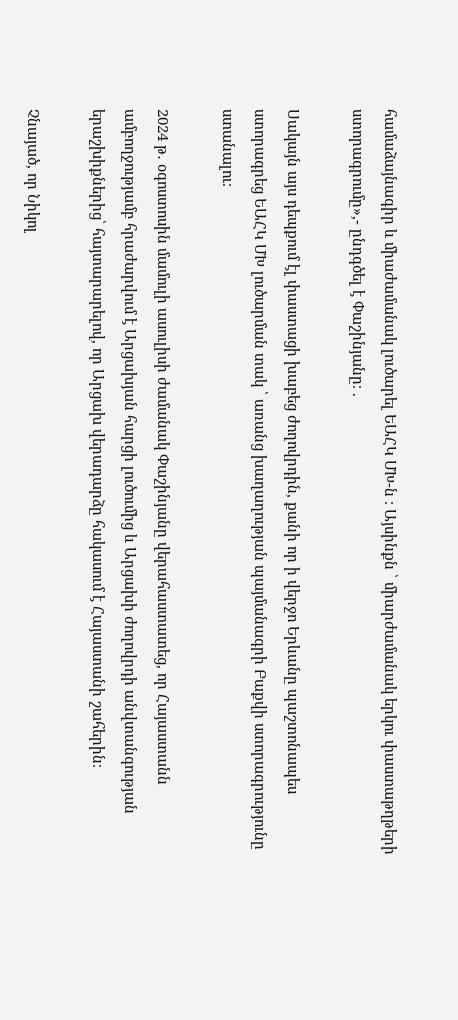համաձայնագիր և միաժամանակ լուծարել ԵԱՀԿ ՄԽ-ն ։ Այսինքն ՝ միարժամանակ երկու փաստաթղթերի ստորագրումը»,- ընդգծել է Փաշինյանը։ .

Սակայն այս դեպքում էլ փաստացի խաբեց ժողովրդին, քանի որ ի վերջո Երևանը պաշտոնապես ստորագրեց ԵԱՀԿ ՄԽ լուծարման տակ ՝ առանց խաղաղության պայմանագրի Բաքվի ստորագրությունը ստանալու։

2024 թ․ օգոստոսին մամուլի ասուլիսի ժամանակ Փաշինյանը վերահաստատեց, որ Հայաստանն ամբողջությամբ հրաժարվում է Արցախյան հարցի լուծումից և Արցախի ժողովրդի անվտանգության երաշխիքներից՝ հայտարարելով, որ Արցախ վերադարձը հակասում է Հայաստանի շահերին։

Չնայած, որ Նիկոլ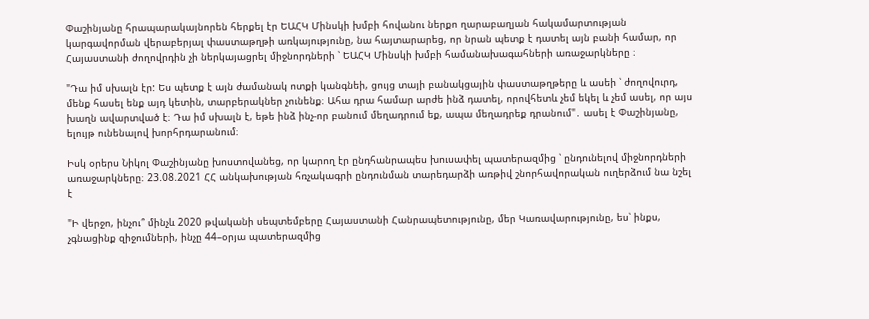Փաշինյանը հրապարակայնորեն հերքել էր ԵԱՀԿ Մինսկի խմբի հովանու ներքո ղարաբաղյան հակամարտության կարգավորման վերաբերյալ փաստաթղթի առկայությունը, նա հայտարարեց, որ նրան պետք է դատել այն բանի համար, որ Հայաստանի ժողովրդին չի ներկայացրել միջնորդների ՝ ԵԱՀԿ Մինսկի խմբի համանախագահների առաջարկները ։

"Դա իմ սխալն էր: Ես պետք է այն ժամանակ ոտքի կանգնեի, ցույց տայի բանակցային փաստաթղթերը և ասեի ՝ ժողովուրդ, մենք հասել ենք այդ կետին, տարբերակներ չունենք։ Ահա դրա համար արժե ինձ դատել, որովհետև չեմ եկել և չեմ ասել, որ այս խաղն ավարտված է։ Դա իմ սխալն է, եթե ինձ ինչ-որ բանում մեղադրում եք, ապա մեղադրեք դրանում"․ ասել է Փաշինյանը, ելույթ ունենալով խորհրդարանում։

Իսկ օրերս Նիկոլ Փաշինյանը խոստովանեց, որ կարող էր ընդհանրապես խուսափել պատերազմից ՝ ընդունելով միջնորդների առաջարկները։ 23.08.2021 ՀՀ անկախության հռչակագրի ընդունման տարեդարձի առթիվ շնորհավորական ուղերձում նա նշել է

"Ի վերջո, ինչու՞ մինչև 2020 թվականի սեպտեմբերը Հայաստանի Հանրապետությունը, մեր Կառավարությունը, ես՝ ինքս, չգնացինք զիջումների, ինչը 44–օրյա պատերազմից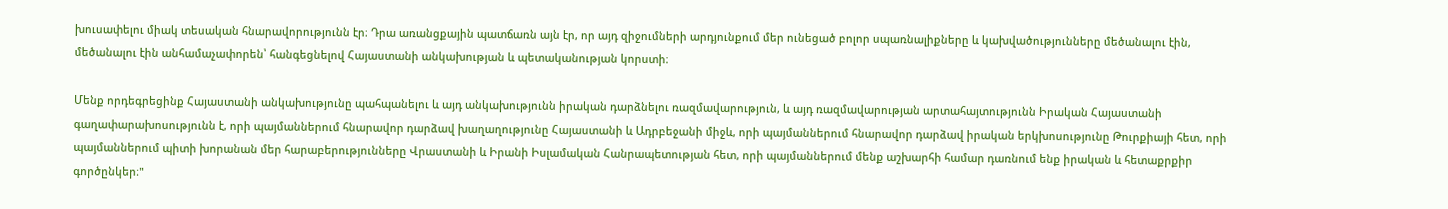խուսափելու միակ տեսական հնարավորությունն էր։ Դրա առանցքային պատճառն այն էր, որ այդ զիջումների արդյունքում մեր ունեցած բոլոր սպառնալիքները և կախվածությունները մեծանալու էին, մեծանալու էին անհամաչափորեն՝ հանգեցնելով Հայաստանի անկախության և պետականության կորստի։

Մենք որդեգրեցինք Հայաստանի անկախությունը պահպանելու և այդ անկախությունն իրական դարձնելու ռազմավարություն, և այդ ռազմավարության արտահայտությունն Իրական Հայաստանի գաղափարախոսությունն է, որի պայմաններում հնարավոր դարձավ խաղաղությունը Հայաստանի և Ադրբեջանի միջև, որի պայմաններում հնարավոր դարձավ իրական երկխոսությունը Թուրքիայի հետ, որի պայմաններում պիտի խորանան մեր հարաբերությունները Վրաստանի և Իրանի Իսլամական Հանրապետության հետ, որի պայմաններում մենք աշխարհի համար դառնում ենք իրական և հետաքրքիր գործընկեր։"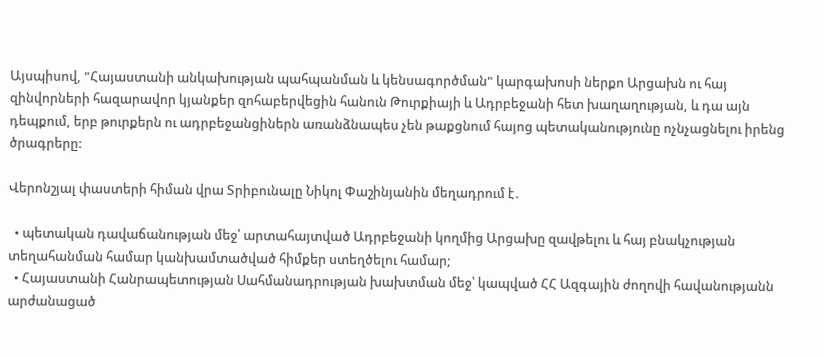Այսպիսով, "Հայաստանի անկախության պահպանման և կենսագործման" կարգախոսի ներքո Արցախն ու հայ զինվորների հազարավոր կյանքեր զոհաբերվեցին հանուն Թուրքիայի և Ադրբեջանի հետ խաղաղության, և դա այն դեպքում, երբ թուրքերն ու ադրբեջանցիներն առանձնապես չեն թաքցնում հայոց պետականությունը ոչնչացնելու իրենց ծրագրերը:

Վերոնշյալ փաստերի հիման վրա Տրիբունալը Նիկոլ Փաշինյանին մեղադրում է․

  • պետական դավաճանության մեջ՝ արտահայտված Ադրբեջանի կողմից Արցախը զավթելու և հայ բնակչության տեղահանման համար կանխամտածված հիմքեր ստեղծելու համար;
  • Հայաստանի Հանրապետության Սահմանադրության խախտման մեջ՝ կապված ՀՀ Ազգային ժողովի հավանությանն արժանացած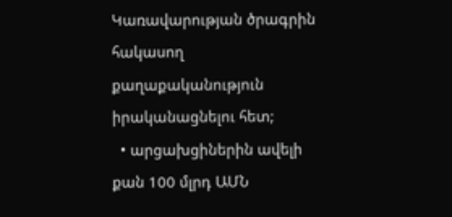Կառավարության ծրագրին հակասող քաղաքականություն իրականացնելու հետ;
  • արցախցիներին ավելի քան 100 մլրդ ԱՄՆ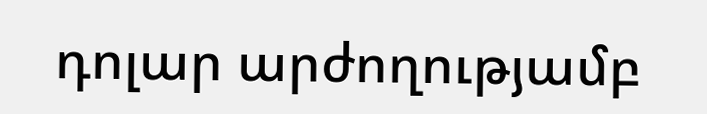դոլար արժողությամբ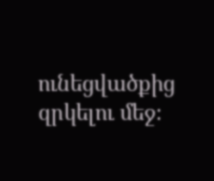ունեցվածքից զրկելու մեջ։